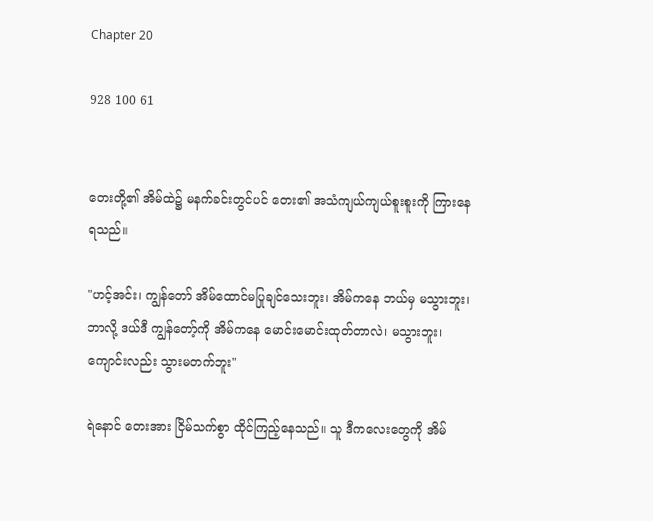Chapter 20

928 100 61


တေးတို့၏ အိမ်ထဲ၌ မနက်ခင်းတွင်ပင် တေး၏ အသံကျယ်ကျယ်စူးစူးကို ကြားနေရသည်။

"ဟင့်အင်း၊ ကျွန်တော် အိမ်ထောင်မပြုချင်သေးဘူး၊ အိမ်ကနေ ဘယ်မှ မသွားဘူး၊ ဘာလို့ ဒယ်ဒီ ကျွန်တော့်ကို အိမ်ကနေ မောင်းမောင်းထုတ်တာလဲ၊ မသွားဘူး၊ ကျောင်းလည်း သွားမတက်ဘူး"

ရဲနောင် တေးအား ငြိမ်သက်စွာ ထိုင်ကြည့်နေသည်။ သူ ဒီကလေးတွေကို အိမ်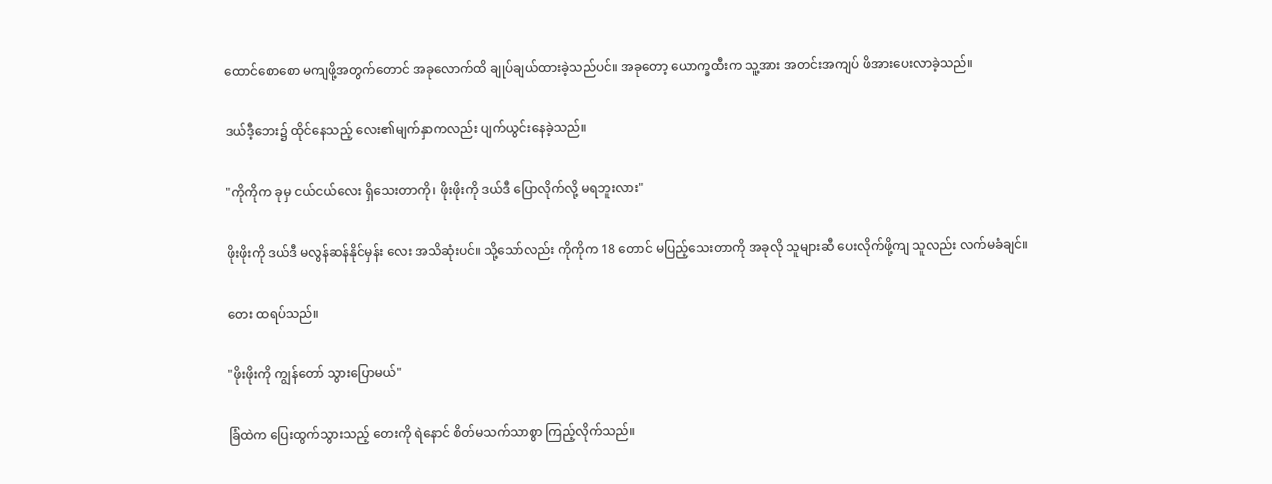ထောင်စောစော မကျဖို့အတွက်တောင် အခုလောက်ထိ ချုပ်ချယ်ထားခဲ့သည်ပင်။ အခုတော့ ယောက္ခထီးက သူ့အား အတင်းအကျပ် ဖိအားပေးလာခဲ့သည်။

ဒယ်ဒီ့ဘေး၌ ထိုင်နေသည့် လေး၏မျက်နှာကလည်း ပျက်ယွင်းနေခဲ့သည်။

"ကိုကိုက ခုမှ ငယ်ငယ်လေး ရှိသေးတာကို၊ ဖိုးဖိုးကို ဒယ်ဒီ ပြောလိုက်လို့ မရဘူးလား"

ဖိုးဖိုးကို ဒယ်ဒီ မလွန်ဆန်နိုင်မှန်း လေး အသိဆုံးပင်။ သို့သော်လည်း ကိုကိုက 18 တောင် မပြည့်သေးတာကို အခုလို သူများဆီ ပေးလိုက်ဖို့ကျ သူလည်း လက်မခံချင်။

တေး ထရပ်သည်။

"ဖိုးဖိုးကို ကျွန်တော် သွားပြောမယ်"

ခြံထဲက ပြေးထွက်သွားသည့် တေးကို ရဲနောင် စိတ်မသက်သာစွာ ကြည့်လိုက်သည်။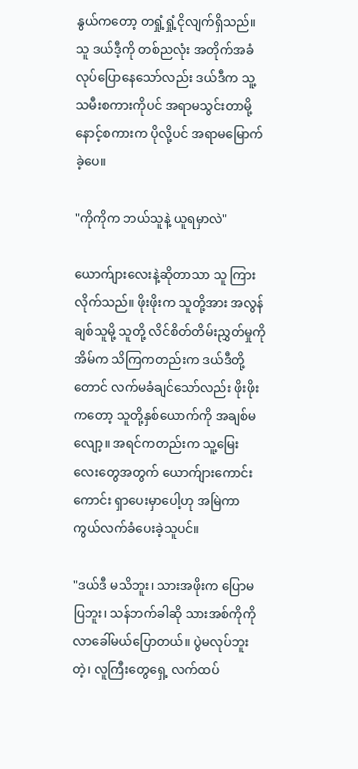နွယ်ကတော့ တရှုံ့ရှုံ့ငိုလျက်ရှိသည်။ သူ ဒယ်ဒီ့ကို တစ်ညလုံး အတိုက်အခံ လုပ်ပြောနေသော်လည်း ဒယ်ဒီက သူ့သမီးစကားကိုပင် အရာမသွင်းတာမို့ နောင့်စကားက ပိုလို့ပင် အရာမမြောက်ခဲ့ပေ။

"ကိုကိုက ဘယ်သူနဲ့ ယူရမှာလဲ"

ယောက်ျားလေးနဲ့ဆိုတာသာ သူ ကြားလိုက်သည်။ ဖိုးဖိုးက သူတို့အား အလွန်ချစ်သူမို့ သူတို့ လိင်စိတ်တိမ်းညွှတ်မှုကို အိမ်က သိကြကတည်းက ဒယ်ဒီတို့တောင် လက်မခံချင်သော်လည်း ဖိုးဖိုးကတော့ သူတို့နှစ်ယောက်ကို အချစ်မလျော့။ အရင်ကတည်းက သူ့မြေးလေး‌တွေအတွက် ယောက်ျားကောင်းကောင်း ရှာပေးမှာပေါ့ဟု အမြဲကာကွယ်လက်ခံပေးခဲ့သူပင်။

"ဒယ်ဒီ မသိဘူး၊ သားအဖိုးက ပြောမပြဘူး၊ သန်ဘက်ခါဆို သားအစ်ကိုကို လာခေါ်မယ်ပြောတယ်။ ပွဲမလုပ်ဘူးတဲ့၊ လူကြီးတွေရှေ့ လက်ထပ်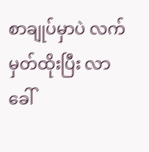စာချုပ်မှာပဲ လက်မှတ်ထိုးပြီး လာခေါ်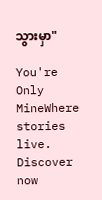သွားမှာ"

You're Only MineWhere stories live. Discover now